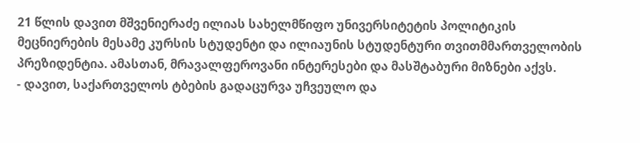21 წლის დავით მშვენიერაძე ილიას სახელმწიფო უნივერსიტეტის პოლიტიკის მეცნიერების მესამე კურსის სტუდენტი და ილიაუნის სტუდენტური თვითმმართველობის პრეზიდენტია. ამასთან, მრავალფეროვანი ინტერესები და მასშტაბური მიზნები აქვს.
- დავით, საქართველოს ტბების გადაცურვა უჩვეულო და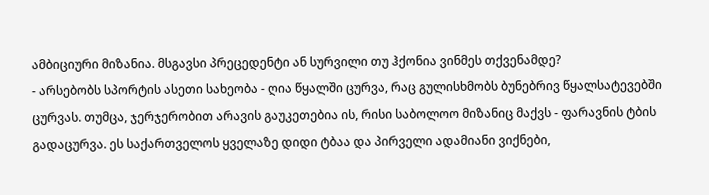ამბიციური მიზანია. მსგავსი პრეცედენტი ან სურვილი თუ ჰქონია ვინმეს თქვენამდე?
- არსებობს სპორტის ასეთი სახეობა - ღია წყალში ცურვა, რაც გულისხმობს ბუნებრივ წყალსატევებში ცურვას. თუმცა, ჯერჯერობით არავის გაუკეთებია ის, რისი საბოლოო მიზანიც მაქვს - ფარავნის ტბის გადაცურვა. ეს საქართველოს ყველაზე დიდი ტბაა და პირველი ადამიანი ვიქნები,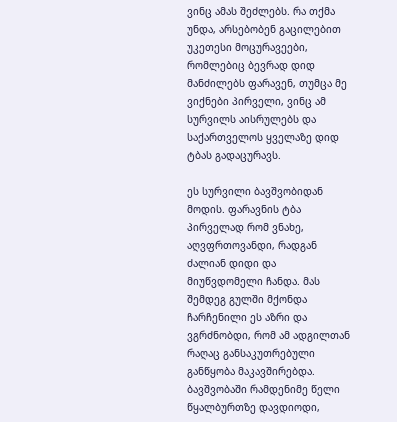ვინც ამას შეძლებს. რა თქმა უნდა, არსებობენ გაცილებით უკეთესი მოცურავეები, რომლებიც ბევრად დიდ მანძილებს ფარავენ, თუმცა მე ვიქნები პირველი, ვინც ამ სურვილს აისრულებს და საქართველოს ყველაზე დიდ ტბას გადაცურავს.

ეს სურვილი ბავშვობიდან მოდის. ფარავნის ტბა პირველად რომ ვნახე, აღვფრთოვანდი, რადგან ძალიან დიდი და მიუწვდომელი ჩანდა. მას შემდეგ გულში მქონდა ჩარჩენილი ეს აზრი და ვგრძნობდი, რომ ამ ადგილთან რაღაც განსაკუთრებული განწყობა მაკავშირებდა. ბავშვობაში რამდენიმე წელი წყალბურთზე დავდიოდი,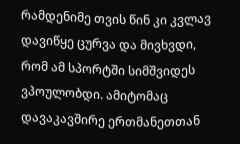რამდენიმე თვის წინ კი კვლავ დავიწყე ცურვა და მივხვდი, რომ ამ სპორტში სიმშვიდეს ვპოულობდი. ამიტომაც დავაკავშირე ერთმანეთთან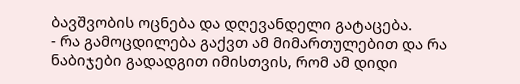ბავშვობის ოცნება და დღევანდელი გატაცება.
- რა გამოცდილება გაქვთ ამ მიმართულებით და რა ნაბიჯები გადადგით იმისთვის, რომ ამ დიდი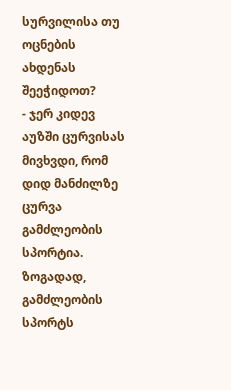სურვილისა თუ ოცნების ახდენას შეეჭიდოთ?
- ჯერ კიდევ აუზში ცურვისას მივხვდი, რომ დიდ მანძილზე ცურვა გამძლეობის სპორტია. ზოგადად, გამძლეობის სპორტს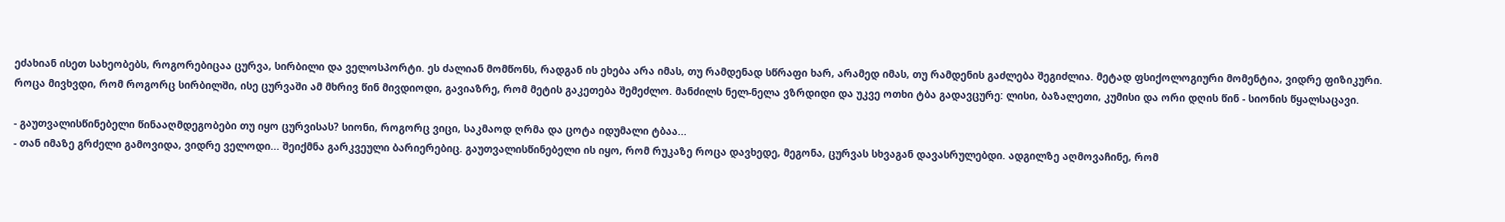ეძახიან ისეთ სახეობებს, როგორებიცაა ცურვა, სირბილი და ველოსპორტი. ეს ძალიან მომწონს, რადგან ის ეხება არა იმას, თუ რამდენად სწრაფი ხარ, არამედ იმას, თუ რამდენის გაძლება შეგიძლია. მეტად ფსიქოლოგიური მომენტია, ვიდრე ფიზიკური.
როცა მივხვდი, რომ როგორც სირბილში, ისე ცურვაში ამ მხრივ წინ მივდიოდი, გავიაზრე, რომ მეტის გაკეთება შემეძლო. მანძილს ნელ-ნელა ვზრდიდი და უკვე ოთხი ტბა გადავცურე: ლისი, ბაზალეთი, კუმისი და ორი დღის წინ - სიონის წყალსაცავი.

- გაუთვალისწინებელი წინააღმდეგობები თუ იყო ცურვისას? სიონი, როგორც ვიცი, საკმაოდ ღრმა და ცოტა იდუმალი ტბაა...
- თან იმაზე გრძელი გამოვიდა, ვიდრე ველოდი... შეიქმნა გარკვეული ბარიერებიც. გაუთვალისწინებელი ის იყო, რომ რუკაზე როცა დავხედე, მეგონა, ცურვას სხვაგან დავასრულებდი. ადგილზე აღმოვაჩინე, რომ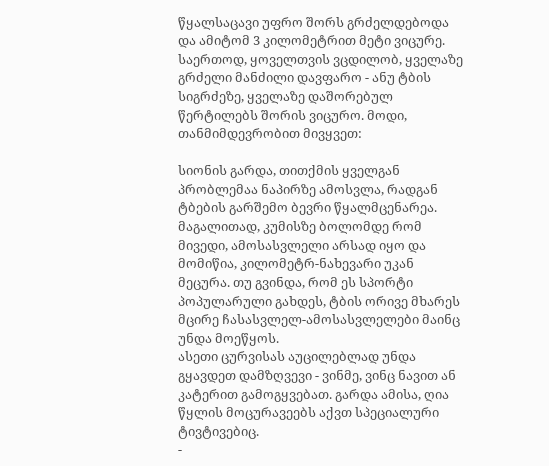წყალსაცავი უფრო შორს გრძელდებოდა და ამიტომ 3 კილომეტრით მეტი ვიცურე.
საერთოდ, ყოველთვის ვცდილობ, ყველაზე გრძელი მანძილი დავფარო - ანუ ტბის სიგრძეზე, ყველაზე დაშორებულ წერტილებს შორის ვიცურო. მოდი, თანმიმდევრობით მივყვეთ:

სიონის გარდა, თითქმის ყველგან პრობლემაა ნაპირზე ამოსვლა, რადგან ტბების გარშემო ბევრი წყალმცენარეა. მაგალითად, კუმისზე ბოლომდე რომ მივედი, ამოსასვლელი არსად იყო და მომიწია, კილომეტრ-ნახევარი უკან მეცურა. თუ გვინდა, რომ ეს სპორტი პოპულარული გახდეს, ტბის ორივე მხარეს მცირე ჩასასვლელ-ამოსასვლელები მაინც უნდა მოეწყოს.
ასეთი ცურვისას აუცილებლად უნდა გყავდეთ დამზღვევი - ვინმე, ვინც ნავით ან კატერით გამოგყვებათ. გარდა ამისა, ღია წყლის მოცურავეებს აქვთ სპეციალური ტივტივებიც.
-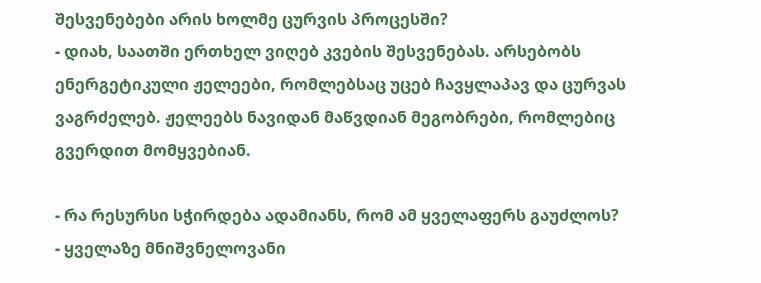შესვენებები არის ხოლმე ცურვის პროცესში?
- დიახ, საათში ერთხელ ვიღებ კვების შესვენებას. არსებობს ენერგეტიკული ჟელეები, რომლებსაც უცებ ჩავყლაპავ და ცურვას ვაგრძელებ. ჟელეებს ნავიდან მაწვდიან მეგობრები, რომლებიც გვერდით მომყვებიან.

- რა რესურსი სჭირდება ადამიანს, რომ ამ ყველაფერს გაუძლოს?
- ყველაზე მნიშვნელოვანი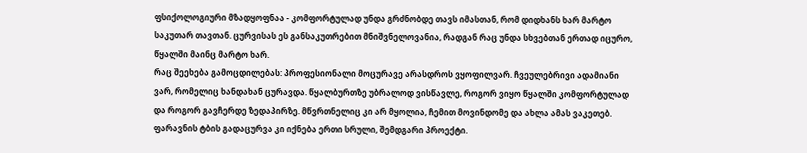ფსიქოლოგიური მზადყოფნაა - კომფორტულად უნდა გრძნობდე თავს იმასთან, რომ დიდხანს ხარ მარტო საკუთარ თავთან. ცურვისას ეს განსაკუთრებით მნიშვნელოვანია, რადგან რაც უნდა სხვებთან ერთად იცურო, წყალში მაინც მარტო ხარ.
რაც შეეხება გამოცდილებას: პროფესიონალი მოცურავე არასდროს ვყოფილვარ. ჩვეულებრივი ადამიანი ვარ, რომელიც ხანდახან ცურავდა. წყალბურთზე უბრალოდ ვისწავლე, როგორ ვიყო წყალში კომფორტულად და როგორ გავჩერდე ზედაპირზე. მწვრთნელიც კი არ მყოლია, ჩემით მოვინდომე და ახლა ამას ვაკეთებ. ფარავნის ტბის გადაცურვა კი იქნება ერთი სრული, შემდგარი პროექტი.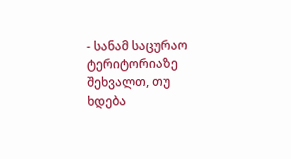- სანამ საცურაო ტერიტორიაზე შეხვალთ, თუ ხდება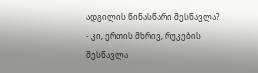ადგილის წინასწარი შესწავლა?
- კი, ერთის მხრივ, რუკების შესწავლა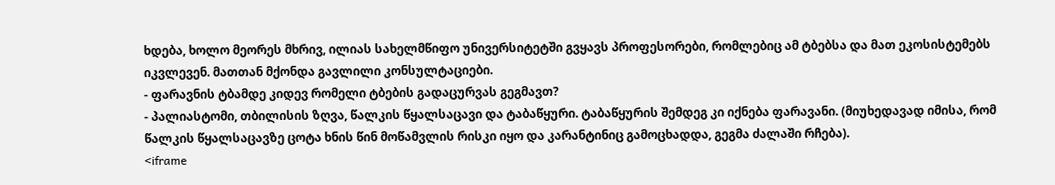ხდება, ხოლო მეორეს მხრივ, ილიას სახელმწიფო უნივერსიტეტში გვყავს პროფესორები, რომლებიც ამ ტბებსა და მათ ეკოსისტემებს იკვლევენ. მათთან მქონდა გავლილი კონსულტაციები.
- ფარავნის ტბამდე კიდევ რომელი ტბების გადაცურვას გეგმავთ?
- პალიასტომი, თბილისის ზღვა, წალკის წყალსაცავი და ტაბაწყური. ტაბაწყურის შემდეგ კი იქნება ფარავანი. (მიუხედავად იმისა, რომ წალკის წყალსაცავზე ცოტა ხნის წინ მოწამვლის რისკი იყო და კარანტინიც გამოცხადდა, გეგმა ძალაში რჩება).
<iframe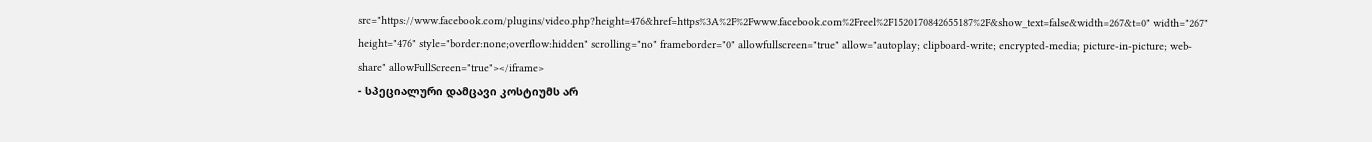src="https://www.facebook.com/plugins/video.php?height=476&href=https%3A%2F%2Fwww.facebook.com%2Freel%2F1520170842655187%2F&show_text=false&width=267&t=0" width="267" height="476" style="border:none;overflow:hidden" scrolling="no" frameborder="0" allowfullscreen="true" allow="autoplay; clipboard-write; encrypted-media; picture-in-picture; web-share" allowFullScreen="true"></iframe>
- სპეციალური დამცავი კოსტიუმს არ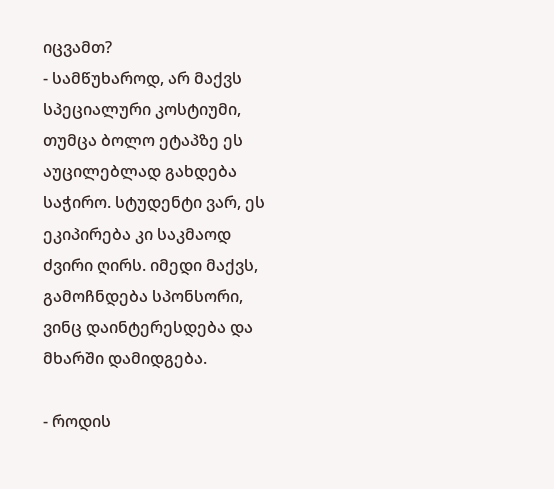იცვამთ?
- სამწუხაროდ, არ მაქვს სპეციალური კოსტიუმი, თუმცა ბოლო ეტაპზე ეს აუცილებლად გახდება საჭირო. სტუდენტი ვარ, ეს ეკიპირება კი საკმაოდ ძვირი ღირს. იმედი მაქვს, გამოჩნდება სპონსორი, ვინც დაინტერესდება და მხარში დამიდგება.

- როდის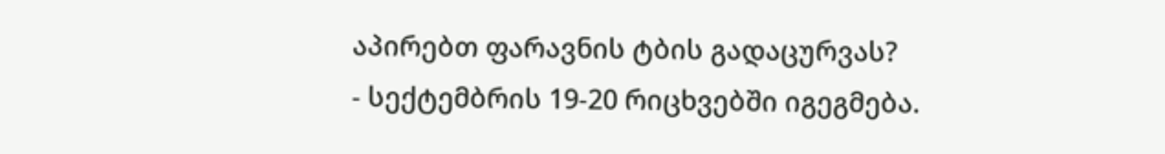აპირებთ ფარავნის ტბის გადაცურვას?
- სექტემბრის 19-20 რიცხვებში იგეგმება.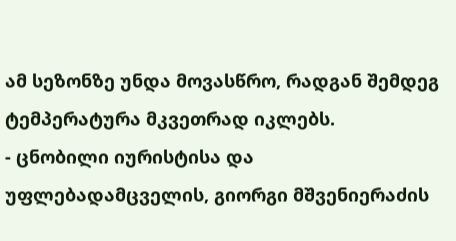ამ სეზონზე უნდა მოვასწრო, რადგან შემდეგ ტემპერატურა მკვეთრად იკლებს.
- ცნობილი იურისტისა და უფლებადამცველის, გიორგი მშვენიერაძის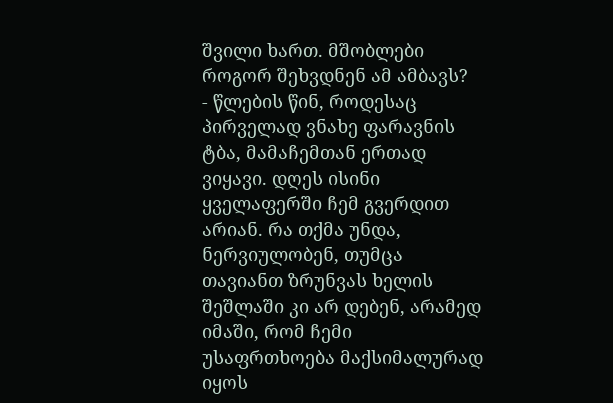შვილი ხართ. მშობლები როგორ შეხვდნენ ამ ამბავს?
- წლების წინ, როდესაც პირველად ვნახე ფარავნის ტბა, მამაჩემთან ერთად ვიყავი. დღეს ისინი ყველაფერში ჩემ გვერდით არიან. რა თქმა უნდა, ნერვიულობენ, თუმცა თავიანთ ზრუნვას ხელის შეშლაში კი არ დებენ, არამედ იმაში, რომ ჩემი უსაფრთხოება მაქსიმალურად იყოს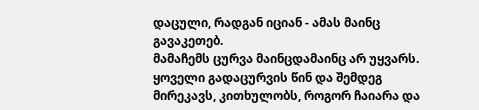დაცული, რადგან იციან - ამას მაინც გავაკეთებ.
მამაჩემს ცურვა მაინცდამაინც არ უყვარს. ყოველი გადაცურვის წინ და შემდეგ მირეკავს, კითხულობს, როგორ ჩაიარა და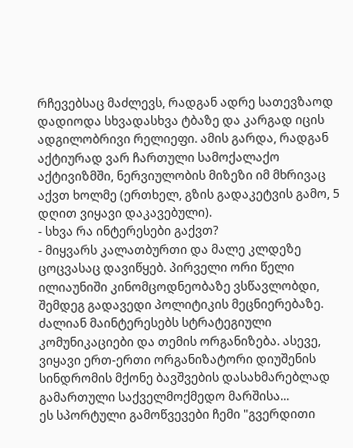რჩევებსაც მაძლევს, რადგან ადრე სათევზაოდ დადიოდა სხვადასხვა ტბაზე და კარგად იცის ადგილობრივი რელიეფი. ამის გარდა, რადგან აქტიურად ვარ ჩართული სამოქალაქო აქტივიზმში, ნერვიულობის მიზეზი იმ მხრივაც აქვთ ხოლმე (ერთხელ, გზის გადაკეტვის გამო, 5 დღით ვიყავი დაკავებული).
- სხვა რა ინტერესები გაქვთ?
- მიყვარს კალათბურთი და მალე კლდეზე ცოცვასაც დავიწყებ. პირველი ორი წელი ილიაუნიში კინომცოდნეობაზე ვსწავლობდი, შემდეგ გადავედი პოლიტიკის მეცნიერებაზე. ძალიან მაინტერესებს სტრატეგიული კომუნიკაციები და თემის ორგანიზება. ასევე, ვიყავი ერთ-ერთი ორგანიზატორი დიუშენის სინდრომის მქონე ბავშვების დასახმარებლად გამართული საქველმოქმედო მარშისა...
ეს სპორტული გამოწვევები ჩემი "გვერდითი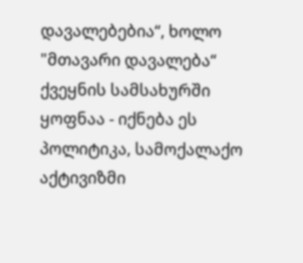დავალებებია“, ხოლო "მთავარი დავალება“ ქვეყნის სამსახურში ყოფნაა - იქნება ეს პოლიტიკა, სამოქალაქო აქტივიზმი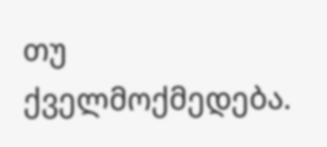თუ ქველმოქმედება.